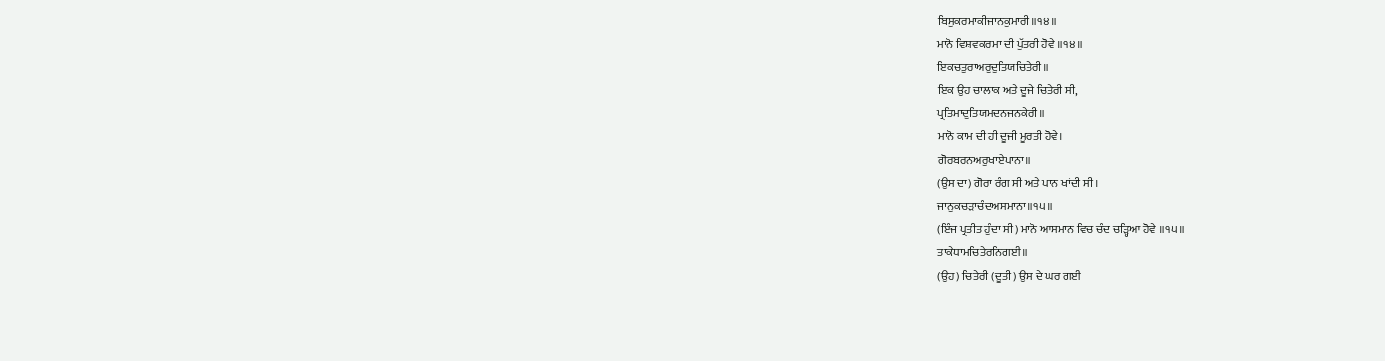ਬਿਸੁਕਰਮਾਕੀਜਾਨਕੁਮਾਰੀ॥੧੪॥
ਮਾਨੋ ਵਿਸ਼ਵਕਰਮਾ ਦੀ ਪੁੱਤਰੀ ਹੋਵੇ ॥੧੪॥
ਇਕਚਤੁਰਾਅਰੁਦੁਤਿਯਚਿਤੇਰੀ॥
ਇਕ ਉਹ ਚਾਲਾਕ ਅਤੇ ਦੂਜੇ ਚਿਤੇਰੀ ਸੀ,
ਪ੍ਰਤਿਮਾਦੁਤਿਯਮਦਨਜਨਕੇਰੀ॥
ਮਾਨੋ ਕਾਮ ਦੀ ਹੀ ਦੂਜੀ ਮੂਰਤੀ ਹੋਵੇ।
ਗੋਰਬਰਨਅਰੁਖਾਏਪਾਨਾ॥
(ਉਸ ਦਾ) ਗੋਰਾ ਰੰਗ ਸੀ ਅਤੇ ਪਾਨ ਖਾਂਦੀ ਸੀ।
ਜਾਨੁਕਚੜਾਚੰਦਅਸਮਾਨਾ॥੧੫॥
(ਇੰਜ ਪ੍ਰਤੀਤ ਹੁੰਦਾ ਸੀ) ਮਾਨੋ ਆਸਮਾਨ ਵਿਚ ਚੰਦ ਚੜ੍ਹਿਆ ਹੋਵੇ ॥੧੫॥
ਤਾਕੇਧਾਮਚਿਤੇਰਨਿਗਈ॥
(ਉਹ) ਚਿਤੇਰੀ (ਦੂਤੀ) ਉਸ ਦੇ ਘਰ ਗਈ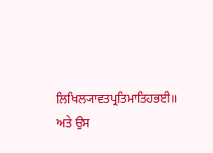ਲਿਖਿਲ੍ਯਾਵਤਪ੍ਰਤਿਮਾਤਿਹਭਈ॥
ਅਤੇ ਉਸ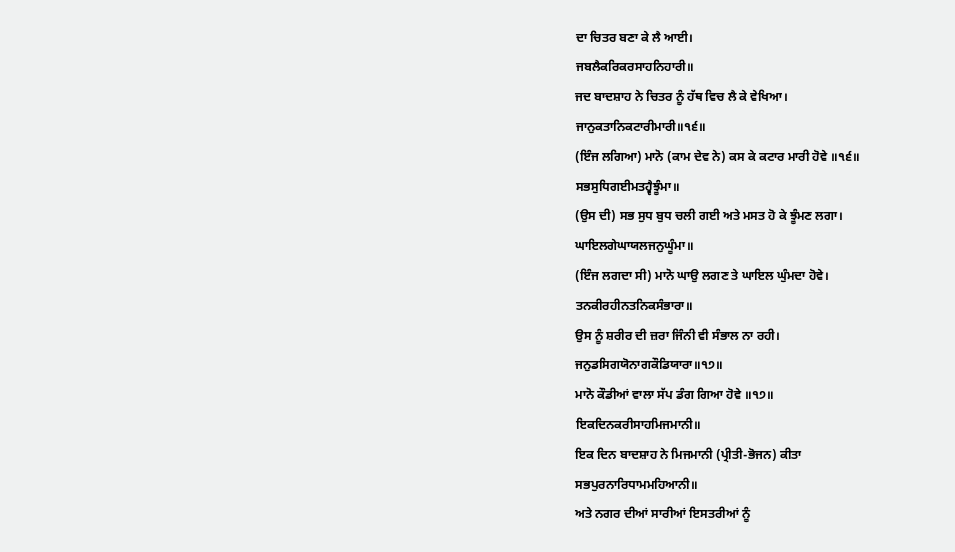ਦਾ ਚਿਤਰ ਬਣਾ ਕੇ ਲੈ ਆਈ।
ਜਬਲੈਕਰਿਕਰਸਾਹਨਿਹਾਰੀ॥
ਜਦ ਬਾਦਸ਼ਾਹ ਨੇ ਚਿਤਰ ਨੂੰ ਹੱਥ ਵਿਚ ਲੈ ਕੇ ਵੇਖਿਆ।
ਜਾਨੁਕਤਾਨਿਕਟਾਰੀਮਾਰੀ॥੧੬॥
(ਇੰਜ ਲਗਿਆ) ਮਾਨੋ (ਕਾਮ ਦੇਵ ਨੇ) ਕਸ ਕੇ ਕਟਾਰ ਮਾਰੀ ਹੋਵੇ ॥੧੬॥
ਸਭਸੁਧਿਗਈਮਤਹ੍ਵੈਝੂੰਮਾ॥
(ਉਸ ਦੀ) ਸਭ ਸੁਧ ਬੁਧ ਚਲੀ ਗਈ ਅਤੇ ਮਸਤ ਹੋ ਕੇ ਝੂੰਮਣ ਲਗਾ।
ਘਾਇਲਗੇਘਾਯਲਜਨੁਘੂੰਮਾ॥
(ਇੰਜ ਲਗਦਾ ਸੀ) ਮਾਨੋ ਘਾਉ ਲਗਣ ਤੇ ਘਾਇਲ ਘੁੰਮਦਾ ਹੋਵੇ।
ਤਨਕੀਰਹੀਨਤਨਿਕਸੰਭਾਰਾ॥
ਉਸ ਨੂੰ ਸ਼ਰੀਰ ਦੀ ਜ਼ਰਾ ਜਿੰਨੀ ਵੀ ਸੰਭਾਲ ਨਾ ਰਹੀ।
ਜਨੁਡਸਿਗਯੋਨਾਗਕੌਡਿਯਾਰਾ॥੧੭॥
ਮਾਨੋ ਕੌਡੀਆਂ ਵਾਲਾ ਸੱਪ ਡੰਗ ਗਿਆ ਹੋਵੇ ॥੧੭॥
ਇਕਦਿਨਕਰੀਸਾਹਮਿਜਮਾਨੀ॥
ਇਕ ਦਿਨ ਬਾਦਸ਼ਾਹ ਨੇ ਮਿਜਮਾਨੀ (ਪ੍ਰੀਤੀ-ਭੋਜਨ) ਕੀਤਾ
ਸਭਪੁਰਨਾਰਿਧਾਮਮਹਿਆਨੀ॥
ਅਤੇ ਨਗਰ ਦੀਆਂ ਸਾਰੀਆਂ ਇਸਤਰੀਆਂ ਨੂੰ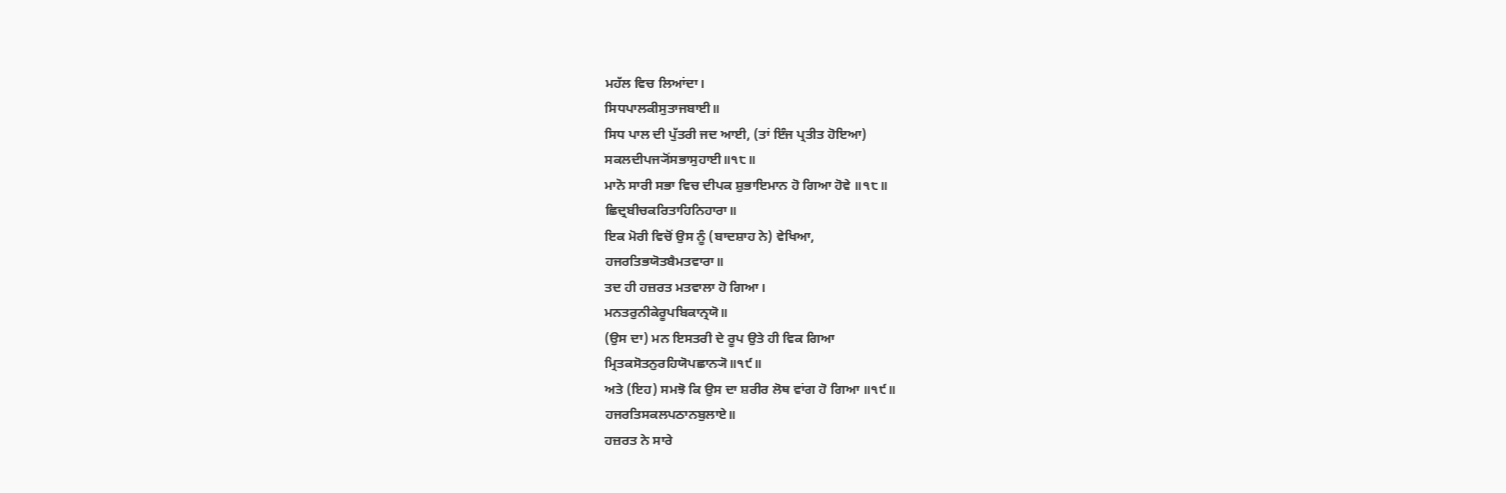ਮਹੱਲ ਵਿਚ ਲਿਆਂਦਾ।
ਸਿਧਪਾਲਕੀਸੁਤਾਜਬਾਈ॥
ਸਿਧ ਪਾਲ ਦੀ ਪੁੱਤਰੀ ਜਦ ਆਈ, (ਤਾਂ ਇੰਜ ਪ੍ਰਤੀਤ ਹੋਇਆ)
ਸਕਲਦੀਪਜ੍ਯੋਂਸਭਾਸੁਹਾਈ॥੧੮॥
ਮਾਨੋ ਸਾਰੀ ਸਭਾ ਵਿਚ ਦੀਪਕ ਸ਼ੁਭਾਇਮਾਨ ਹੋ ਗਿਆ ਹੋਵੇ ॥੧੮॥
ਛਿਦ੍ਰਬੀਚਕਰਿਤਾਹਿਨਿਹਾਰਾ॥
ਇਕ ਮੋਰੀ ਵਿਚੋਂ ਉਸ ਨੂੰ (ਬਾਦਸ਼ਾਹ ਨੇ) ਵੇਖਿਆ,
ਹਜਰਤਿਭਯੋਤਬੈਮਤਵਾਰਾ॥
ਤਦ ਹੀ ਹਜ਼ਰਤ ਮਤਵਾਲਾ ਹੋ ਗਿਆ।
ਮਨਤਰੁਨੀਕੇਰੂਪਬਿਕਾਨ੍ਰਯੋ॥
(ਉਸ ਦਾ) ਮਨ ਇਸਤਰੀ ਦੇ ਰੂਪ ਉਤੇ ਹੀ ਵਿਕ ਗਿਆ
ਮ੍ਰਿਤਕਸੋਤਨੁਰਹਿਯੋਪਛਾਨ੍ਯੋ॥੧੯॥
ਅਤੇ (ਇਹ) ਸਮਝੋ ਕਿ ਉਸ ਦਾ ਸ਼ਰੀਰ ਲੋਥ ਵਾਂਗ ਹੋ ਗਿਆ ॥੧੯॥
ਹਜਰਤਿਸਕਲਪਠਾਨਬੁਲਾਏ॥
ਹਜ਼ਰਤ ਨੇ ਸਾਰੇ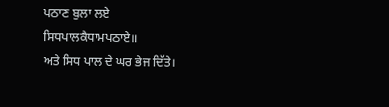ਪਠਾਣ ਬੁਲਾ ਲਏ
ਸਿਧਪਾਲਕੈਧਾਮਪਠਾਏ॥
ਅਤੇ ਸਿਧ ਪਾਲ ਦੇ ਘਰ ਭੇਜ ਦਿੱਤੇ।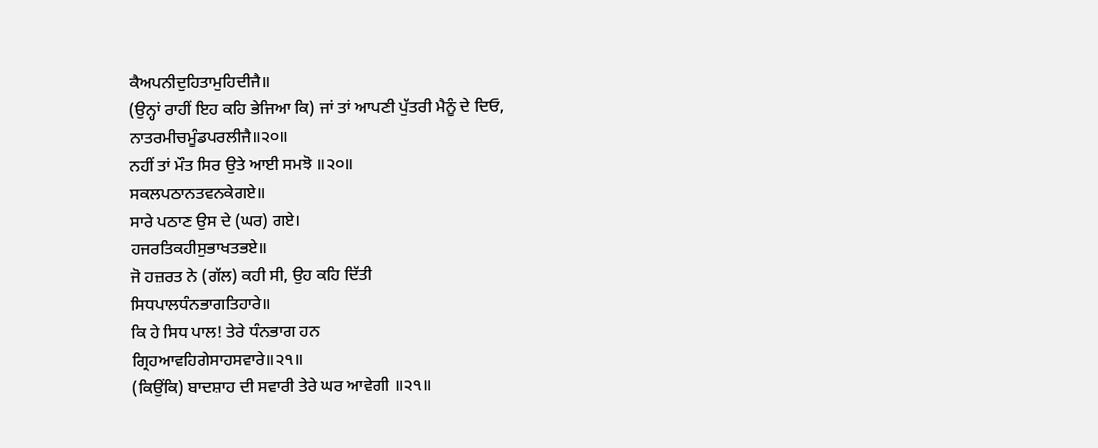ਕੈਅਪਨੀਦੁਹਿਤਾਮੁਹਿਦੀਜੈ॥
(ਉਨ੍ਹਾਂ ਰਾਹੀਂ ਇਹ ਕਹਿ ਭੇਜਿਆ ਕਿ) ਜਾਂ ਤਾਂ ਆਪਣੀ ਪੁੱਤਰੀ ਮੈਨੂੰ ਦੇ ਦਿਓ,
ਨਾਤਰਮੀਚਮੂੰਡਪਰਲੀਜੈ॥੨੦॥
ਨਹੀਂ ਤਾਂ ਮੌਤ ਸਿਰ ਉਤੇ ਆਈ ਸਮਝੋ ॥੨੦॥
ਸਕਲਪਠਾਨਤਵਨਕੇਗਏ॥
ਸਾਰੇ ਪਠਾਣ ਉਸ ਦੇ (ਘਰ) ਗਏ।
ਹਜਰਤਿਕਹੀਸੁਭਾਖਤਭਏ॥
ਜੋ ਹਜ਼ਰਤ ਨੇ (ਗੱਲ) ਕਹੀ ਸੀ, ਉਹ ਕਹਿ ਦਿੱਤੀ
ਸਿਧਪਾਲਧੰਨਭਾਗਤਿਹਾਰੇ॥
ਕਿ ਹੇ ਸਿਧ ਪਾਲ! ਤੇਰੇ ਧੰਨਭਾਗ ਹਨ
ਗ੍ਰਿਹਆਵਹਿਗੇਸਾਹਸਵਾਰੇ॥੨੧॥
(ਕਿਉਂਕਿ) ਬਾਦਸ਼ਾਹ ਦੀ ਸਵਾਰੀ ਤੇਰੇ ਘਰ ਆਵੇਗੀ ॥੨੧॥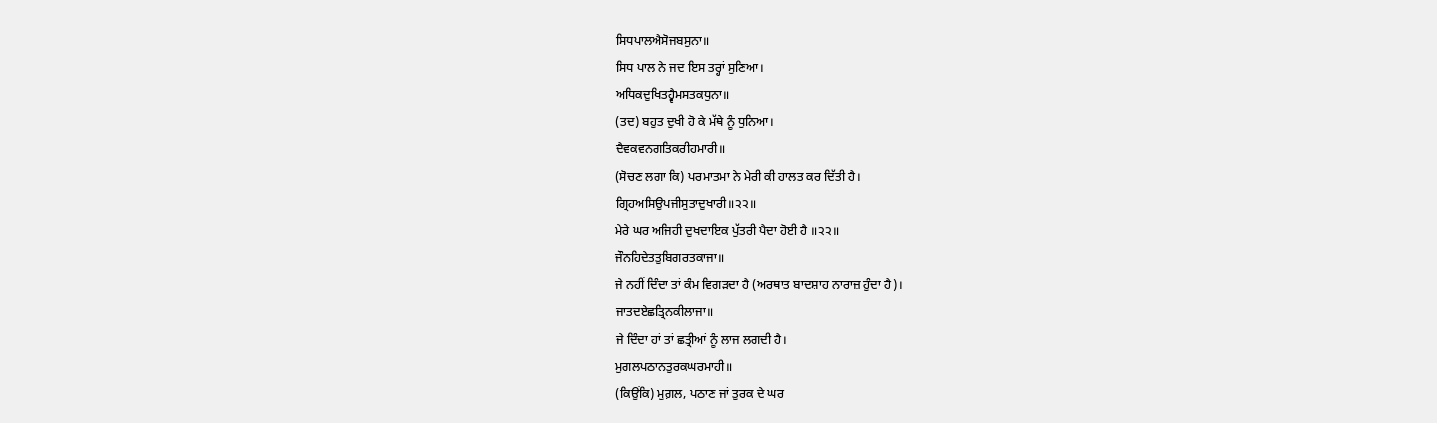ਸਿਧਪਾਲਐਸੋਜਬਸੁਨਾ॥
ਸਿਧ ਪਾਲ ਨੇ ਜਦ ਇਸ ਤਰ੍ਹਾਂ ਸੁਣਿਆ।
ਅਧਿਕਦੁਖਿਤਹ੍ਵੈਮਸਤਕਧੁਨਾ॥
(ਤਦ) ਬਹੁਤ ਦੁਖੀ ਹੋ ਕੇ ਮੱਥੇ ਨੂੰ ਧੁਨਿਆ।
ਦੈਵਕਵਨਗਤਿਕਰੀਹਮਾਰੀ॥
(ਸੋਚਣ ਲਗਾ ਕਿ) ਪਰਮਾਤਮਾ ਨੇ ਮੇਰੀ ਕੀ ਹਾਲਤ ਕਰ ਦਿੱਤੀ ਹੈ।
ਗ੍ਰਿਹਅਸਿਉਪਜੀਸੁਤਾਦੁਖਾਰੀ॥੨੨॥
ਮੇਰੇ ਘਰ ਅਜਿਹੀ ਦੁਖਦਾਇਕ ਪੁੱਤਰੀ ਪੈਦਾ ਹੋਈ ਹੈ ॥੨੨॥
ਜੌਨਹਿਦੇਤਤੁਬਿਗਰਤਕਾਜਾ॥
ਜੇ ਨਹੀਂ ਦਿੰਦਾ ਤਾਂ ਕੰਮ ਵਿਗੜਦਾ ਹੈ (ਅਰਥਾਤ ਬਾਦਸ਼ਾਹ ਨਾਰਾਜ਼ ਹੁੰਦਾ ਹੈ)।
ਜਾਤਦਏਛਤ੍ਰਿਨਕੀਲਾਜਾ॥
ਜੇ ਦਿੰਦਾ ਹਾਂ ਤਾਂ ਛਤ੍ਰੀਆਂ ਨੂੰ ਲਾਜ ਲਗਦੀ ਹੈ।
ਮੁਗਲਪਠਾਨਤੁਰਕਘਰਮਾਹੀ॥
(ਕਿਉਂਕਿ) ਮੁਗ਼ਲ, ਪਠਾਣ ਜਾਂ ਤੁਰਕ ਦੇ ਘਰ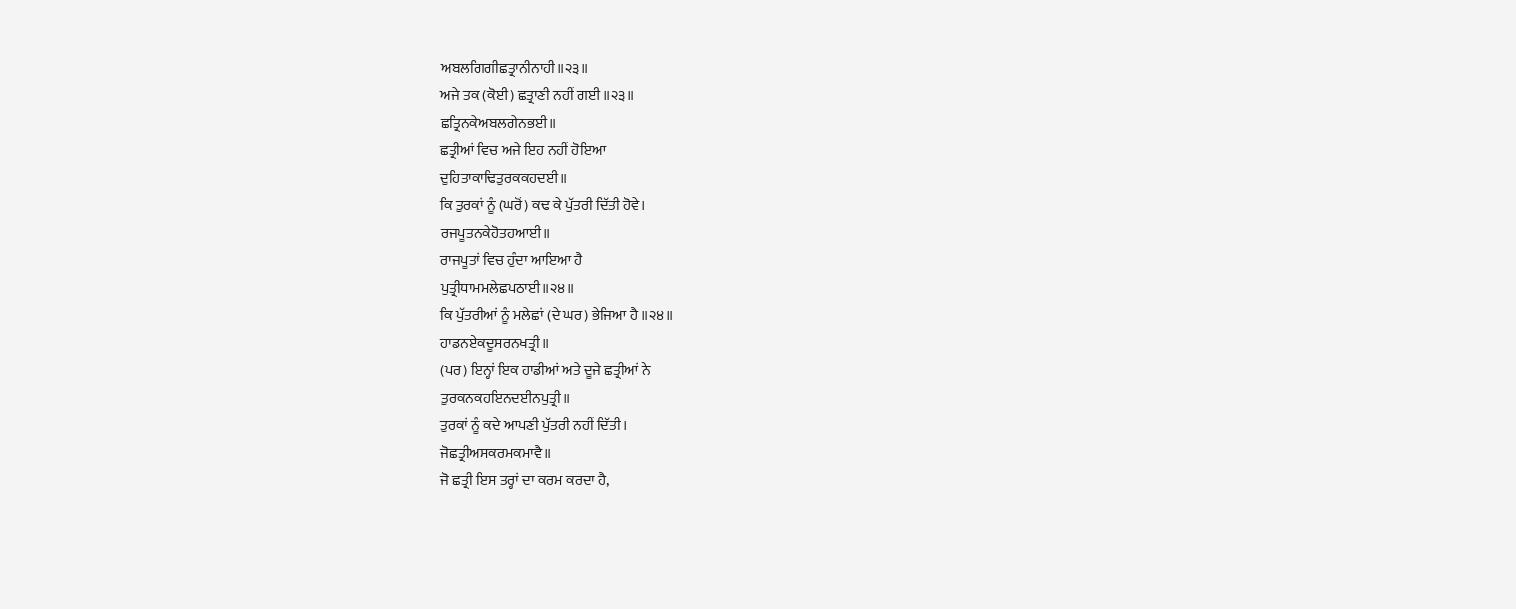ਅਬਲਗਿਗੀਛਤ੍ਰਾਨੀਨਾਹੀ॥੨੩॥
ਅਜੇ ਤਕ (ਕੋਈ) ਛਤ੍ਰਾਣੀ ਨਹੀਂ ਗਈ ॥੨੩॥
ਛਤ੍ਰਿਨਕੇਅਬਲਗੇਨਭਈ॥
ਛਤ੍ਰੀਆਂ ਵਿਚ ਅਜੇ ਇਹ ਨਹੀਂ ਹੋਇਆ
ਦੁਹਿਤਾਕਾਢਿਤੁਰਕਕਹਦਈ॥
ਕਿ ਤੁਰਕਾਂ ਨੂੰ (ਘਰੋਂ) ਕਢ ਕੇ ਪੁੱਤਰੀ ਦਿੱਤੀ ਹੋਵੇ।
ਰਜਪੂਤਨਕੇਹੋਤਹਆਈ॥
ਰਾਜਪੂਤਾਂ ਵਿਚ ਹੁੰਦਾ ਆਇਆ ਹੈ
ਪੁਤ੍ਰੀਧਾਮਮਲੇਛਪਠਾਈ॥੨੪॥
ਕਿ ਪੁੱਤਰੀਆਂ ਨੂੰ ਮਲੇਛਾਂ (ਦੇ ਘਰ) ਭੇਜਿਆ ਹੈ ॥੨੪॥
ਹਾਡਨਏਕਦੂਸਰਨਖਤ੍ਰੀ॥
(ਪਰ) ਇਨ੍ਹਾਂ ਇਕ ਹਾਡੀਆਂ ਅਤੇ ਦੂਜੇ ਛਤ੍ਰੀਆਂ ਨੇ
ਤੁਰਕਨਕਹਇਨਦਈਨਪੁਤ੍ਰੀ॥
ਤੁਰਕਾਂ ਨੂੰ ਕਦੇ ਆਪਣੀ ਪੁੱਤਰੀ ਨਹੀਂ ਦਿੱਤੀ।
ਜੋਛਤ੍ਰੀਅਸਕਰਮਕਮਾਵੈ॥
ਜੋ ਛਤ੍ਰੀ ਇਸ ਤਰ੍ਹਾਂ ਦਾ ਕਰਮ ਕਰਦਾ ਹੈ,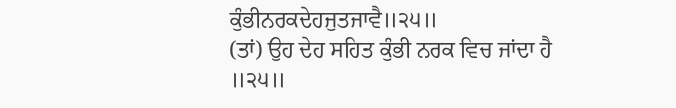ਕੁੰਭੀਨਰਕਦੇਹਜੁਤਜਾਵੈ॥੨੫॥
(ਤਾਂ) ਉਹ ਦੇਹ ਸਹਿਤ ਕੁੰਭੀ ਨਰਕ ਵਿਚ ਜਾਂਦਾ ਹੈ ॥੨੫॥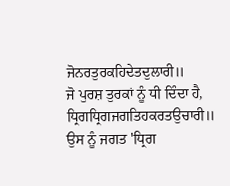ਜੋਨਰਤੁਰਕਹਿਦੇਤਦੁਲਾਰੀ॥
ਜੋ ਪੁਰਸ਼ ਤੁਰਕਾਂ ਨੂੰ ਧੀ ਦਿੰਦਾ ਹੈ,
ਧ੍ਰਿਗਧ੍ਰਿਗਜਗਤਿਹਕਰਤਉਚਾਰੀ॥
ਉਸ ਨੂੰ ਜਗਤ 'ਧ੍ਰਿਗ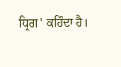ਧ੍ਰਿਗ' ਕਹਿੰਦਾ ਹੈ।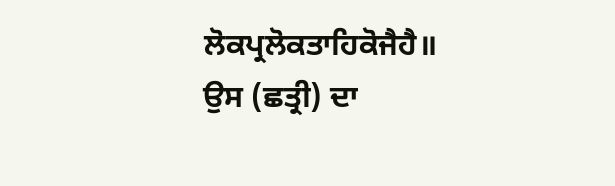ਲੋਕਪ੍ਰਲੋਕਤਾਹਿਕੋਜੈਹੈ॥
ਉਸ (ਛਤ੍ਰੀ) ਦਾ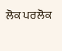ਲੋਕ ਪਰਲੋਕ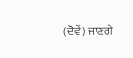(ਦੋਵੇਂ) ਜਾਣਗੇ